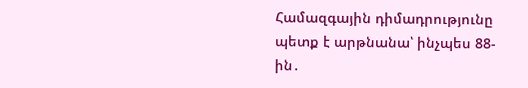Համազգային դիմադրությունը պետք է արթնանա՝ ինչպես 88-ին․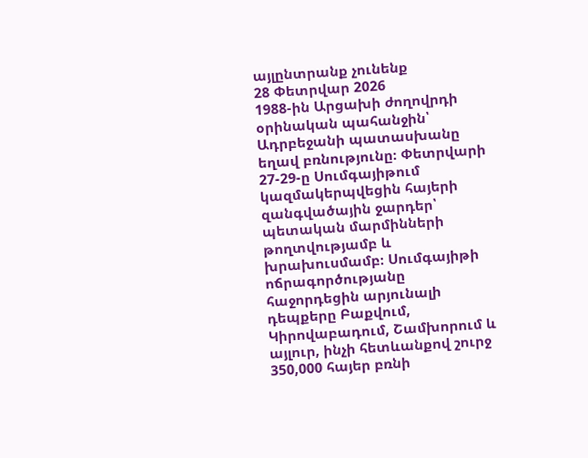այլընտրանք չունենք
28 Փետրվար 2026
1988-ին Արցախի ժողովրդի օրինական պահանջին՝ Ադրբեջանի պատասխանը եղավ բռնությունը։ Փետրվարի 27-29-ը Սումգայիթում կազմակերպվեցին հայերի զանգվածային ջարդեր՝ պետական մարմինների թողտվությամբ և խրախուսմամբ։ Սումգայիթի ոճրագործությանը հաջորդեցին արյունալի դեպքերը Բաքվում, Կիրովաբադում, Շամխորում և այլուր, ինչի հետևանքով շուրջ 350,000 հայեր բռնի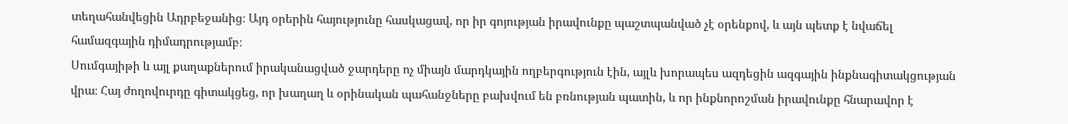տեղահանվեցին Ադրբեջանից։ Այդ օրերին հայությունը հասկացավ, որ իր գոյության իրավունքը պաշտպանված չէ օրենքով, և այն պետք է նվաճել համազգային դիմադրությամբ։
Սումգայիթի և այլ քաղաքներում իրականացված ջարդերը ոչ միայն մարդկային ողբերգություն էին, այլև խորապես ազդեցին ազգային ինքնագիտակցության վրա։ Հայ ժողովուրդը գիտակցեց, որ խաղաղ և օրինական պահանջները բախվում են բռնության պատին, և որ ինքնորոշման իրավունքը հնարավոր է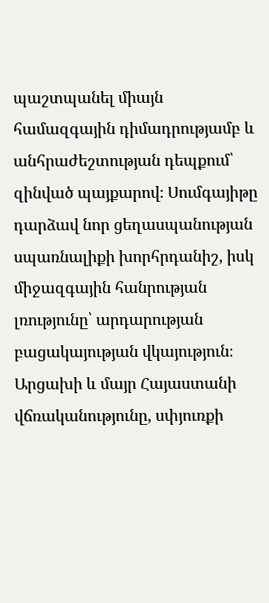պաշտպանել միայն համազգային դիմադրությամբ և անհրաժեշտության դեպքում՝ զինված պայքարով։ Սումգայիթը դարձավ նոր ցեղասպանության սպառնալիքի խորհրդանիշ, իսկ միջազգային հանրության լռությունը՝ արդարության բացակայության վկայություն։
Արցախի և մայր Հայաստանի վճռականությունը, սփյուռքի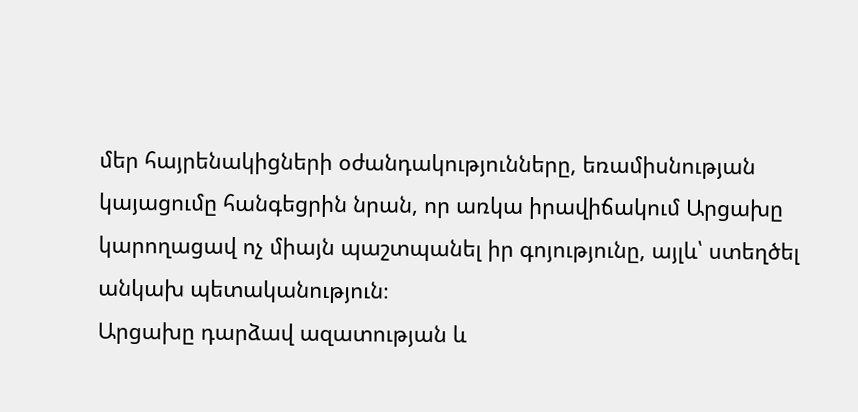մեր հայրենակիցների օժանդակությունները, եռամիսնության կայացումը հանգեցրին նրան, որ առկա իրավիճակում Արցախը կարողացավ ոչ միայն պաշտպանել իր գոյությունը, այլև՝ ստեղծել անկախ պետականություն։
Արցախը դարձավ ազատության և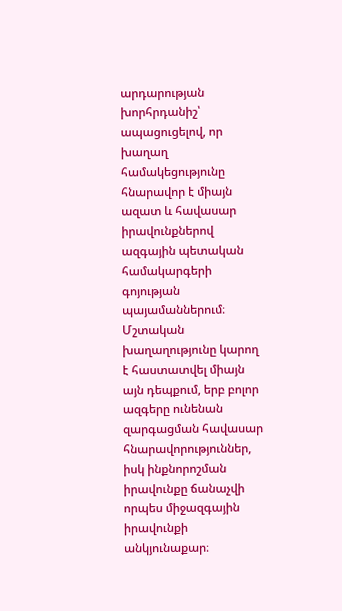արդարության խորհրդանիշ՝ ապացուցելով, որ խաղաղ համակեցությունը հնարավոր է միայն ազատ և հավասար իրավունքներով ազգային պետական համակարգերի գոյության պայամաններում։ Մշտական խաղաղությունը կարող է հաստատվել միայն այն դեպքում, երբ բոլոր ազգերը ունենան զարգացման հավասար հնարավորություններ, իսկ ինքնորոշման իրավունքը ճանաչվի որպես միջազգային իրավունքի անկյունաքար։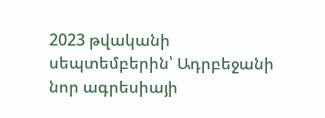2023 թվականի սեպտեմբերին՝ Ադրբեջանի նոր ագրեսիայի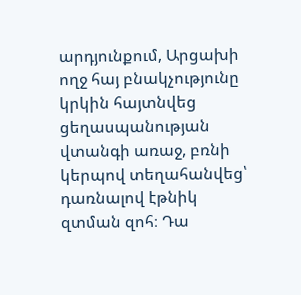արդյունքում, Արցախի ողջ հայ բնակչությունը կրկին հայտնվեց ցեղասպանության վտանգի առաջ, բռնի կերպով տեղահանվեց՝ դառնալով էթնիկ զտման զոհ։ Դա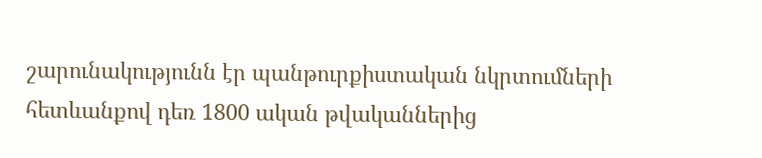շարունակությունն էր պանթուրքիստական նկրտումների հետևանքով դեռ 1800 ական թվականներից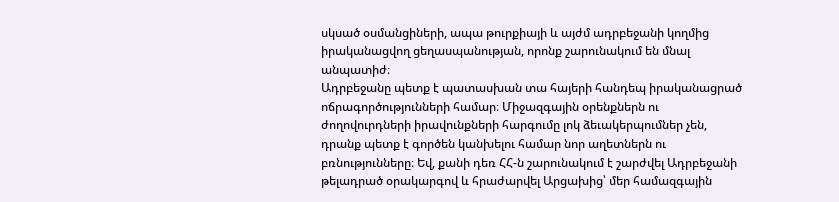սկսած օսմանցիների, ապա թուրքիայի և այժմ ադրբեջանի կողմից իրականացվող ցեղասպանության, որոնք շարունակում են մնալ անպատիժ։
Ադրբեջանը պետք է պատասխան տա հայերի հանդեպ իրականացրած ոճրագործությունների համար։ Միջազգային օրենքներն ու ժողովուրդների իրավունքների հարգումը լոկ ձեւակերպումներ չեն, դրանք պետք է գործեն կանխելու համար նոր աղետներն ու բռնությունները։ Եվ, քանի դեռ ՀՀ-ն շարունակում է շարժվել Ադրբեջանի թելադրած օրակարգով և հրաժարվել Արցախից՝ մեր համազգային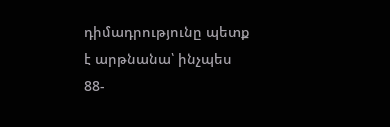դիմադրությունը պետք է արթնանա՝ ինչպես 88-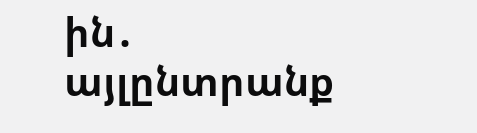ին․ այլընտրանք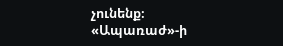չունենք։
«Ապառաժ»-ի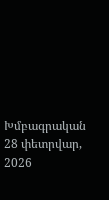Խմբագրական
28 փետրվար, 2026